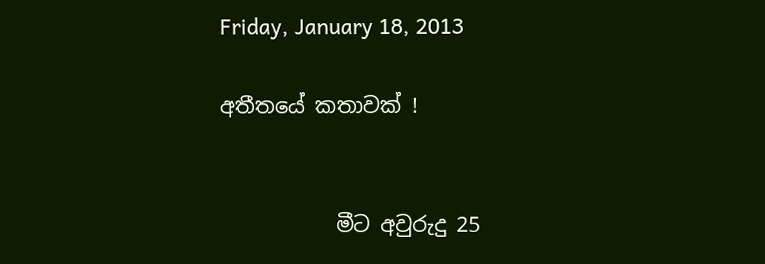Friday, January 18, 2013

අතීතයේ කතාවක් !


           මීට අවුරුදු 25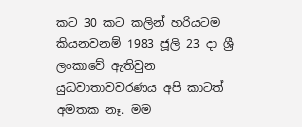කට 30 කට කලින් හරියටම කියනවනම් 1983 ජූලි 23 දා ශ්‍රී ලංකාවේ ඇතිවුන යුධවාතාවවරණය අපි කාටත් අමතක නෑ. මම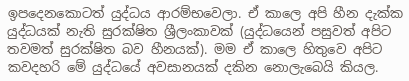ඉපදෙනකොටත් යුද්ධය ආරම්භවෙලා. ඒ කාලෙ අපි හීන දැක්ක යුද්ධයක් නැති සුරක්ෂිත ශ්‍රීලංකාවක් (යුද්ධයෙන් පසුවත් අපිට තවමත් සුරක්ෂිත බව හීනයක්). මම ඒ කාලෙ හිතුවෙ අපිට කවදහරි මේ යුද්ධයේ අවසානයක් දකින නොලැබෙයි කියල.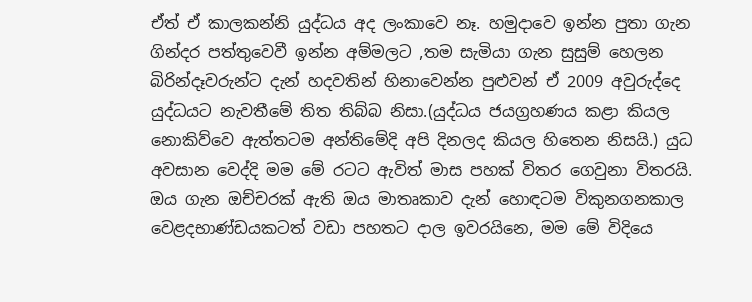ඒත් ඒ කාලකන්නි යුද්ධය අද ලංකාවෙ නෑ. හමුදාවෙ ඉන්න පුතා ගැන ගින්දර පත්තුවෙවී ඉන්න අම්මලට ,තම සැමියා ගැන සුසුම් හෙලන බිරින්දෑවරුන්ට දැන් හදවතින් හිනාවෙන්න පුළුවන් ඒ 2009 අවුරුද්දෙ යුද්ධයට නැවතීමේ තිත තිබ්බ නිසා.(යුද්ධය ජයග්‍රහණය කළා කියල නොකිව්වෙ ඇත්තටම අන්තිමේදි අපි දිනලද කියල හිතෙන නිසයි.) යුධ අවසාන වෙද්දි මම මේ රටට ඇවිත් මාස පහක් විතර ගෙවුනා විතරයි. ඔය ගැන ඔච්චරක් ඇති ඔය මාතෘකාව දැන් හොඳටම විකුනගනකාල වෙළදභාණ්ඩයකටත් වඩා පහතට දාල ඉවරයිනෙ, මම මේ විදියෙ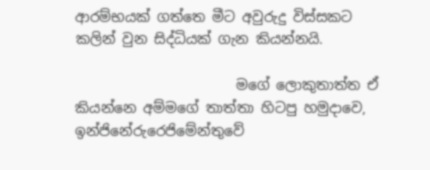ආරම්භයක් ගත්තෙ මීට අවුරුදු විස්සකට කලින් වුන සිද්ධියක් ගැන කියන්නයි.

                       මගේ ලොකුතාත්ත ඒ කියන්නෙ අම්මගේ තාත්තා හිටපු හමුදාවෙ, ඉන්ජිනේරුරෙජිමේන්තුවේ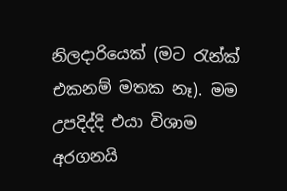නිලදාරියෙක් (මට ‍රැන්ක් එකනම් මතක නෑ). මම උපදිද්දි එයා විශාම අරගනයි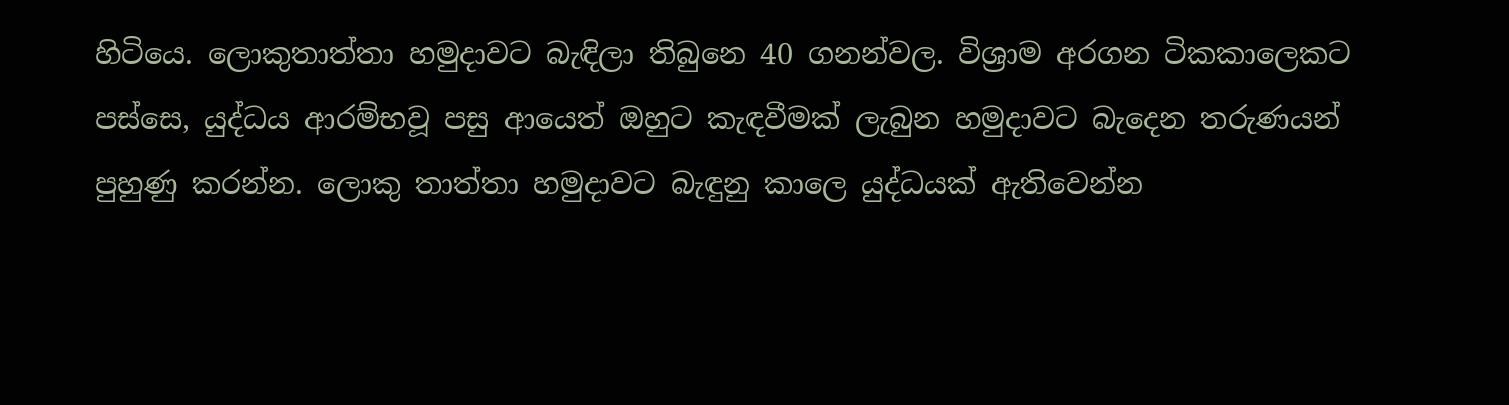හිටියෙ. ලොකුතාත්තා හමුදාවට බැඳිලා තිබුනෙ 40 ගනන්වල. විශ්‍රාම අරගන ටිකකාලෙකට පස්සෙ, යුද්ධය ආරම්භවූ පසු ආයෙත් ඔහුට කැඳවීමක් ලැබුන හමුදාවට බැදෙන තරුණයන් පුහුණු කරන්න. ලොකු තාත්තා හමුදාවට බැඳුනු කාලෙ යුද්ධයක් ඇතිවෙන්න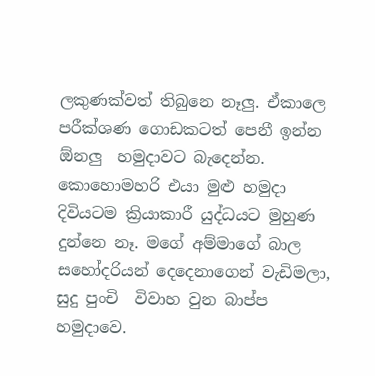ලකුණක්වත් තිබුනෙ නෑලු. ඒකාලෙ පරීක්ශණ ගොඩකටත් පෙනී ඉන්න ඕනලු  හමුදාවට බැදෙන්න. කොහොමහරි එයා මුළු හමුදා දිවියටම ක්‍රියාකාරී යුද්ධයට මුහුණ දුන්නෙ නෑ. මගේ අම්මාගේ බාල සහෝදරියන් දෙදෙනාගෙන් වැඩිමලා, සුදු පුංචි  විවාහ වුන බාප්ප හමුදාවෙ.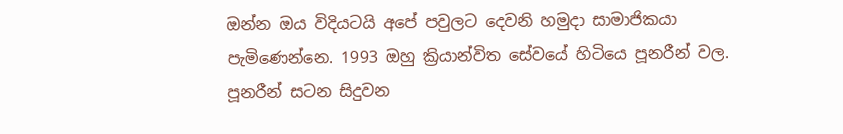ඔන්න ඔය විදියටයි අපේ පවුලට දෙවනි හමුදා සාමාජිකයා පැමිණෙන්නෙ. 1993 ඔහු ක්‍රියාන්විත සේවයේ හිටියෙ පූනරීන් වල. පූනරීන් සටන සිදුවන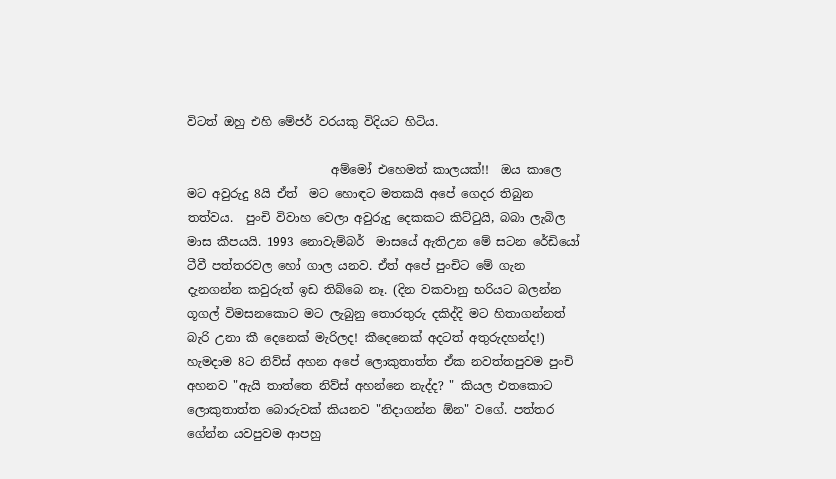විටත් ඔහු එහි මේජර් වරයකු විදියට හිටිය.

                        අම්මෝ එහෙමත් කාලයක්!!  ඔය කාලෙ මට අවුරුදු 8යි ඒත්  මට හොඳට මතකයි අපේ ගෙදර තිබුන තත්වය.  පුංචි විවාහ වෙලා අවුරුදු දෙකකට කිට්‍ටුයි, බබා ලැබිල මාස කීපයයි. 1993 නොවැම්බර්  මාසයේ ඇතිඋන මේ සටන රේඩියෝ ටීවී පත්තරවල හෝ ගාල යනව. ඒත් අපේ පුංචිට මේ ගැන දැනගන්න කවුරුත් ඉඩ තිබ්බෙ නෑ. (දින වකවානු භරියට බලන්න ගූගල් විමසනකොට මට ලැබුනු තොරතුරු දකිද්දි මට හිතාගන්නත් බැරි උනා කී දෙනෙක් මැරිලද! කීදෙනෙක් අදටත් අතුරුදහන්ද!)  හැමදාම 8ට නිව්ස් අහන අපේ ලොකුතාත්ත ඒක නවත්තපුවම පුංචි අහනව "ඇයි තාත්තෙ නිව්ස් අහන්නෙ නැද්ද? " කියල එතකොට ලොකුතාත්ත බොරුවක් කියනව "නිදාගන්න ඕන" වගේ. පත්තර ගේන්න යවපුවම ආපහු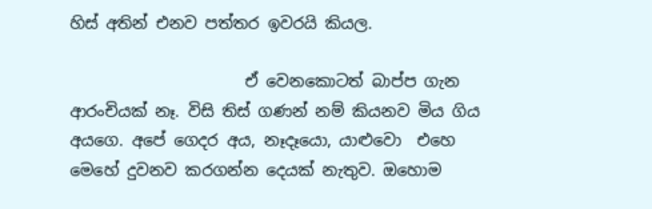හිස් අතින් එනව පත්තර ඉවරයි කියල.

                      ඒ වෙනකොටත් බාප්ප ගැන ආරංචියක් නෑ. විසි තිස් ගණන් නම් කියනව මිය ගිය අයගෙ. අපේ ගෙදර අය, නෑදෑයො, යාළුවො  එහෙ මෙහේ දුවනව කරගන්න දෙයක් නැතුව. ඔහොම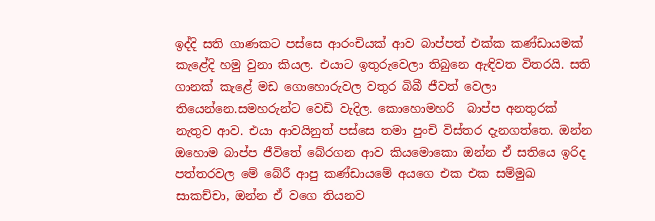ඉද්දි සති ගාණකට පස්සෙ ආරංචියක් ආව බාප්පත් එක්ක කණ්ඩායමක් කැළේදි හමු වුනා කියල. එයාට ඉතුරුවෙලා තිබුනෙ ඇඳිවත විතරයි. සති ගානක් කැළේ මඩ ගොහොරුවල වතුර බිබී ජීවත් වෙලා තියෙන්නෙ.සමහරුන්ට වෙඩි වැදිල. කොහොමහරි  බාප්ප අනතුරක් නැතුව ආව. එයා ආවයිනුත් පස්සෙ තමා පුංචි විස්තර දැනගත්තෙ. ඔන්න ඔහොම බාප්ප ජීවිතේ බේරගන ආව කියමොකො ඔන්න ඒ සතියෙ ඉරිද පත්තරවල මේ බේරී ආපු කණ්ඩායමේ අයගෙ එක එක සම්මුඛ සාකච්චා, ඔන්න ඒ වගෙ තියනව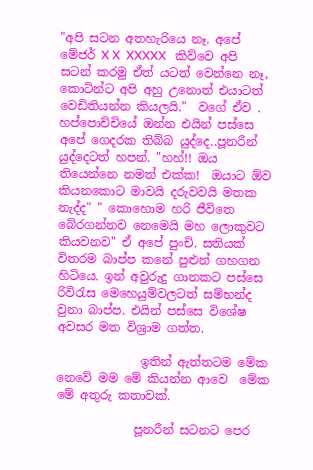"අපි සටන අතහැරියෙ නෑ. අපේ මේජර් X X  XXXXX   කිව්වෙ අපි සටන් කරමු ඒත් යටත් වෙන්නෙ නෑ, කොටින්ට අපි අහු උනොත් එයාටත් වෙඩිතියන්න කියලයි."  වගේ ඒව . හප්පොච්චියේ ඔන්න එයින් පස්සෙ අපේ ගෙදරක තිබ්බ යුද්දෙ..පූනරීන් යුද්දෙටත් හපන්. "හහ්!! ඔය තියෙන්නෙ නමත් එක්ක!  ඔයාට ඕව කියනකොට මාවයි දරුවවයි මතක නැද්ද" " කොහොම හරි ජීවිතෙ බේරගන්නව නෙමෙයි මහ ලොකුවට කියවනව" ඒ අපේ පුංචි. සතියක් විතරම බාප්ප කනේ පුළුන් ගහගන හිටියෙ. ඉන් අවුරුදු ගානකට පස්සෙ රිවි‍රැස මෙහෙයුම්වලටත් සම්භන්ද වුනා බාප්ප. එයින් පස්සෙ විශේෂ අවසර මත විශ්‍රාම ගත්ත.

              ඉතින් ඇත්තටම මේක නෙවේ මම මේ කියන්න ආවෙ  මේක මේ අතුරු කතාවක්.

             පූනරීන් සටනට පෙර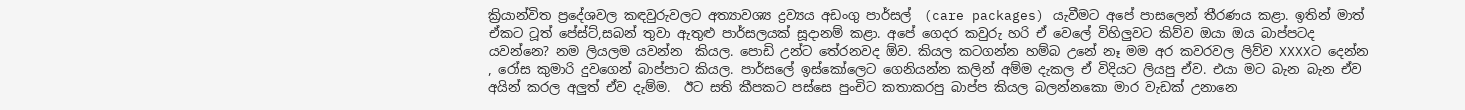ක්‍රියාන්විත ප්‍රදේශවල කඳවුරුවලට අත්‍යාවශ්‍ය ද්‍රව්‍යය අඩංගු පාර්සල්  (care packages) යැවීමට අපේ පාසලෙන් තීරණය කළා. ඉතින් මාත් ඒකට ටූත් පේස්ට්,සබන් තුවා ඇතුළු පාර්සලයක් සූදානම් කළා. අපේ ගෙදර කවුරු හරි ඒ වෙලේ විහිලුවට කිව්ව ඔයා ඔය බාප්පටද යවන්නෙ? නම ලියලම යවන්න  කියල. පොඩි උන්ට තේරනවද ඕව. කියල කටගන්න හම්බ උනේ නෑ මම අර කවරවල ලිව්ව XXXXට දෙන්න , රෝස කුමාරි දුවගෙන් බාප්පාට කියල. පාර්සලේ ඉස්කෝලෙට ගෙනියන්න කලින් අම්ම දැකල ඒ විදියට ලියපු ඒව. එයා මට බැන බැන ඒව අයින් කරල අලුත් ඒව දැම්ම.  ඊට සති කීපකට පස්සෙ පුංචිට කතාකරපු බාප්ප කියල බලන්නකො මාර වැඩක් උනානෙ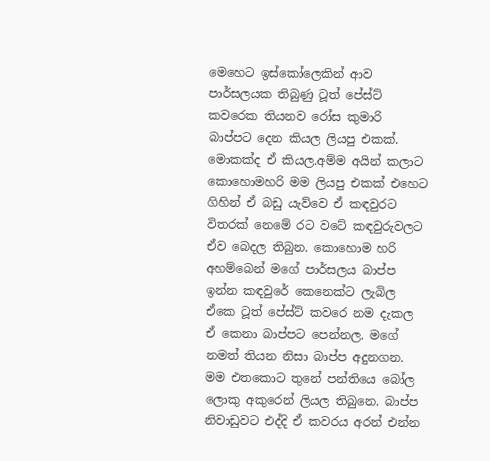මෙහෙට ඉස්කෝලෙකින් ආව පාර්සලයක තිබුණු ටූත් පේස්ට් කවරෙක තියනව රෝස කුමාරි බාප්පට දෙන කියල ලියපු එකක්. මොකක්ද ඒ කියල.අම්ම අයින් කලාට කොහොමහරි මම ලියපු එකක් එහෙට ගිහින් ඒ බඩු යැව්වෙ ඒ කඳවුරට විතරක් නෙමේ රට වටේ කඳවුරුවලට ඒව බෙදල තිබුන. කොහොම හරි අහම්බෙන් මගේ පාර්සලය බාප්ප ඉන්න කඳවුරේ කෙනෙක්ට ලැබිල ඒකෙ ටූත් පේස්ට් කවරෙ නම දැකල ඒ කෙනා බාප්පට පෙන්නල. මගේ නමත් තියන නිසා බාප්ප අදුනගන. මම එතකොට තුනේ පන්තියෙ බෝල ලොකු අකුරෙන් ලියල තිබුනෙ. බාප්ප නිවාඩුවට එද්දි ඒ කවරය අරන් එන්න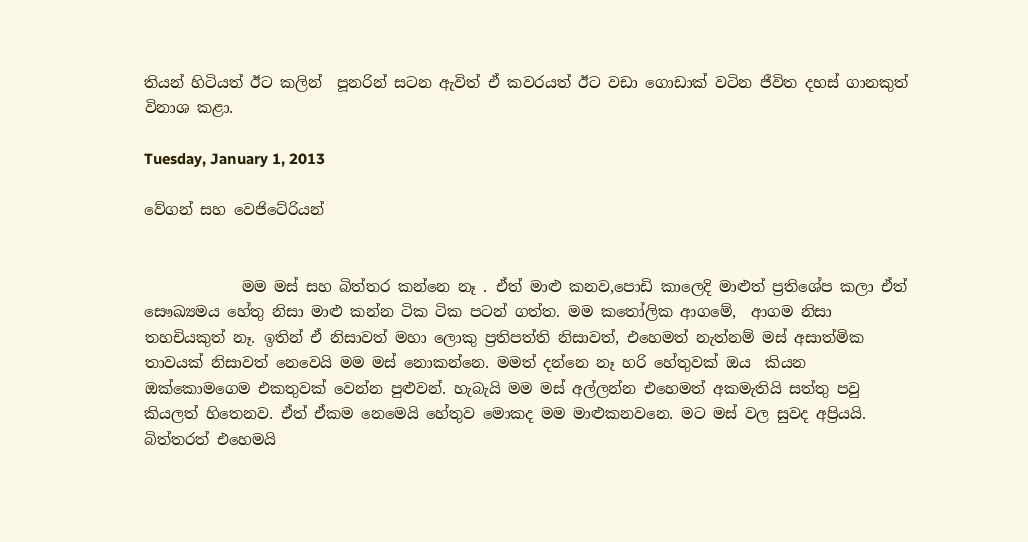තියන් හිටියත් ඊට කලින්  පූනරින් සටන ඇවිත් ඒ කවරයත් ඊට වඩා ගොඩාක් වටින ජීවිත දහස් ගානකුත් විනාශ කළා.

Tuesday, January 1, 2013

වේගන් සහ වෙජිටේරියන්


             මම මස් සහ බිත්තර කන්නෙ නෑ . ඒත් මාළු කනව,පොඩි කාලෙදි මාළුත් ප්‍රතිශේප කලා ඒත් සෞඛ්‍යමය හේතු නිසා මාළු කන්න ටික ටික පටන් ගත්ත. මම ක‍තෝලික ආගමේ,  ආගම නිසා තහචියකුත් නෑ. ඉතින් ඒ නිසාවත් මහා ලොකු ප්‍රතිපත්ති නිසාවත්, එහෙමත් නැත්නම් මස් අසාත්මික තාවයක් නිසාවත් නෙවෙයි මම මස් නොකන්නෙ. මමත් දන්නෙ නෑ හරි හේතුවක් ඔය  කියන ඔක්කොමගෙම එකතුවක් වෙන්න පුළුවන්. හැබැයි මම මස් අල්ලන්න එහෙමත් අකමැතියි සත්තු පවු කියලත් හිතෙනව. ඒත් ඒකම නෙමෙයි හේතුව මොකද මම මාළුකනවනෙ. මට මස් වල සුවද අප්‍රියයි. බිත්තරත් එහෙමයි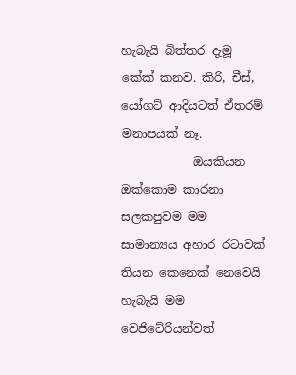හැබැයි බිත්තර දැමූ කේක් කනව. කිරි, චීස්, යෝගට් ආදියටත් ඒතරම් මනාපයක් නෑ.
            ඔයකියන ඔක්කොම කාරනා සලකපුවම මම සාමාන්‍යය අහාර රටාවක් තියන කෙනෙක් නෙවෙයි හැබැයි මම වෙජිටේරියන්වත්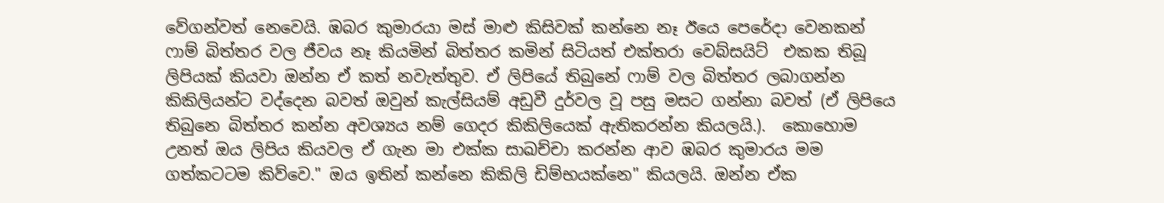වේගන්වත් නෙවෙයි. ඹබර කුමාරයා මස් මාළු කිසිවක් කන්නෙ නෑ ඊයෙ පෙරේදා වෙනකන් ෆාම් බිත්තර වල ජීවය නෑ කියමින් බිත්තර කමින් සිටියත් එක්තරා වෙබ්සයිට්  එකක තිබූ ලිපියක් කියවා ඔන්න ඒ කත් නවැත්තුව. ඒ ලිපියේ තිබුනේ ෆාම් වල බිත්තර ලබාගන්න කිකිලියන්ට වද්දෙන බවත් ඔවුන් කැල්සියම් අඩුවී දුර්වල වූ පසු මසට ගන්නා බවත් (ඒ ලිපියෙ තිබුනෙ බිත්තර කන්න අවශ්‍යය නම් ගෙදර කිකිලියෙක් ඇතිකරන්න කියලයි.).  කොහොම උනත් ඔය ලිපිය කියවල ඒ ගැන මා එක්ක සාඛච්චා කරන්න ආව ඹබර කුමාරය මම ගත්කටටම කිව්වෙ." ඔය ඉතින් කන්නෙ කිකිලි ඩිම්භයක්නෙ" කියලයි. ඔන්න ඒක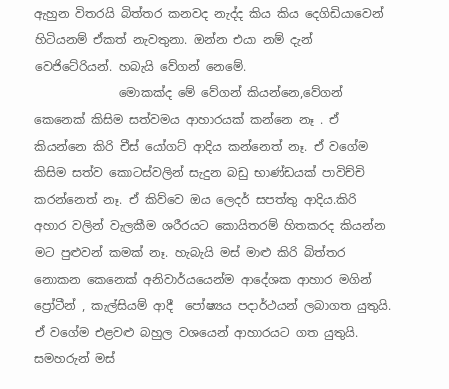ඇහුන විතරයි බිත්තර කනවද නැද්ද කිය කිය දෙගිඩියාවෙන් හිටියනම් ඒකත් නැවතුනා. ඔන්න එයා නම් දැන් වෙජිටේරියන්. හබැයි වේගන් නෙමේ.
              මොකක්ද මේ වේගන් කියන්නෙ,වේගන් කෙනෙක් කිසිම සත්වමය ආහාරයක් කන්නෙ නෑ . ඒ කියන්නෙ කිරි චීස් යෝගට් ආදිය කන්නෙත් නෑ. ඒ වගේම කිසිම සත්ව කොටස්වලින් සැදුන බඩු භාණ්ඩයක් පාවිච්චි කරන්නෙත් නෑ. ඒ කිව්වෙ ඔය ලෙදර් සපත්තු ආදිය.කිරි අහාර වලින් වැලකීම ශරීරයට කොයිතරම් හිතකරද කියන්න මට පුළුවන් කමක් නෑ. හැබැයි මස් මාළු කිරි බිත්තර නොකන කෙනෙක් අනිවාර්යයෙන්ම ආදේශක ආහාර මගින් ප්‍රෝටීන් , කැල්සියම් ආදී  පෝෂ්‍යය පදාර්ථයන් ලබාගත යුතුයි. ඒ වගේම එළවළු බහුල වශයෙන් ආහාරයට ගත යුතුයි. සමහරුන් මස්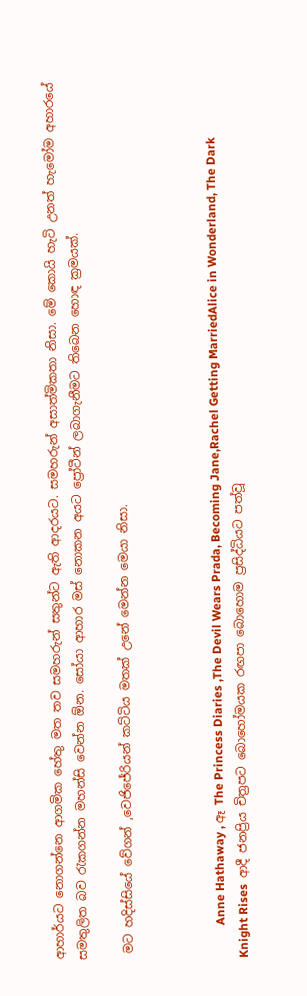ආහාර්යට නොගන්නෙ ආගමික හේතු මත තව සමහරුන් සතුන්ට ඇති ආදරයට. සමහරුන් අසාත්මිකතා නිසා. මේ කොයි හැටි උනත් හැමෝම අහාරයේ සමතුලිත බව ‍රැකගන්න මහන්සි වෙන්න ඕන. සෝයා ආහාර මස් නොකන අයට ප්‍රෝටීන් ලබාගැනීමට තිබෙන හොඳ ක්‍රමයක්.

 මට හදිස්සියේ වේගන් ,වෙජිජේරියන් කට්ටිය මතක් උනේ මෙන්න මෙයා නිසා.



           Anne Hathaway , ඈ The Princess Diaries ,The Devil Wears Prada, Becoming Jane,Rachel Getting MarriedAlice in Wonderland, The Dark Knight Rises  ආදී ජනප්‍රිය චිත්‍රපට බොහෝමයක රඟපා බොහොම ප්‍රසිද්ධියට පත්වූ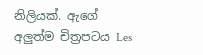නිලියක්. ඇගේ අලුත්ම චිත්‍රපටය Les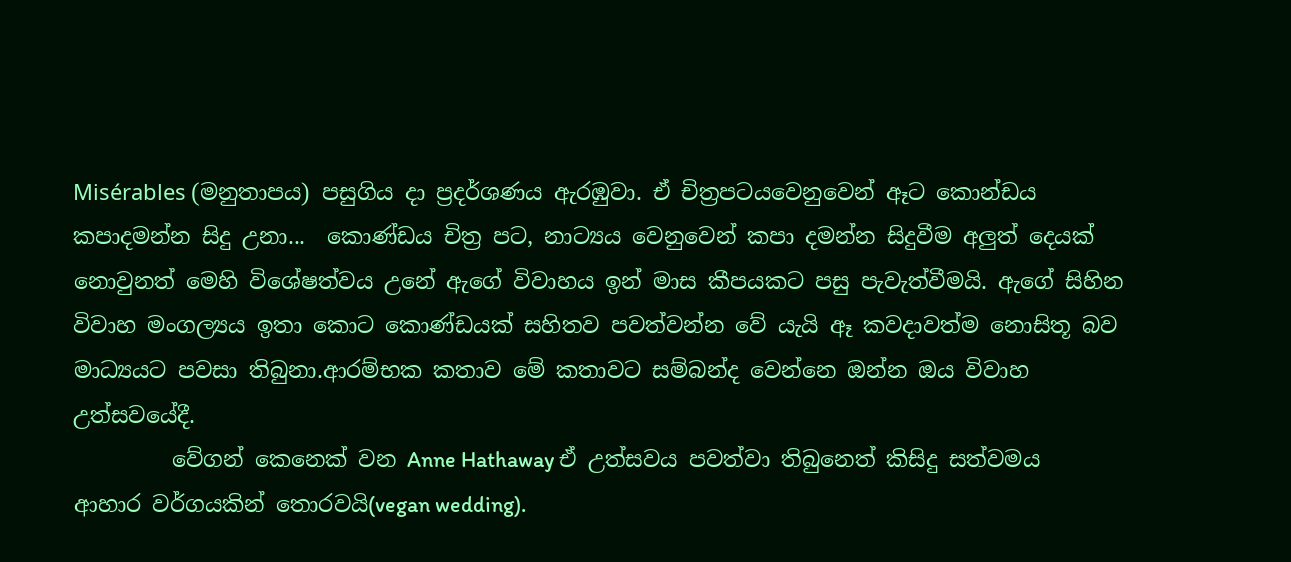Misérables (මනුතාපය) පසුගිය දා ප්‍රදර්ශණය ඇරඹුවා. ඒ චිත්‍රපටයවෙනුවෙන් ඈට කොන්ඩය කපාදමන්න සිදු උනා...  කොණ්ඩය චිත්‍ර පට, නාට්‍යය වෙනුවෙන් කපා දමන්න සිදුවීම අලුත් දෙයක් නොවුනත් මෙහි විශේෂත්වය උනේ ඇගේ විවාහය ඉන් මාස කීපයකට පසු පැවැත්වීමයි. ඇගේ සිහින විවාහ මංගල්‍යය ඉතා කොට කොණ්ඩයක් සහිතව පවත්වන්න වේ යැයි ඈ කවදාවත්ම නොසිතූ බව මාධ්‍යයට පවසා තිබුනා.ආරම්භක කතාව මේ කතාවට සම්බන්ද වෙන්නෙ ඔන්න ඔය විවාහ උත්සවයේදී.
         වේගන් කෙනෙක් වන Anne Hathaway ඒ උත්සවය පවත්වා තිබුනෙත් කිසිදු සත්වමය ආහාර වර්ගයකින් තොරවයි(vegan wedding).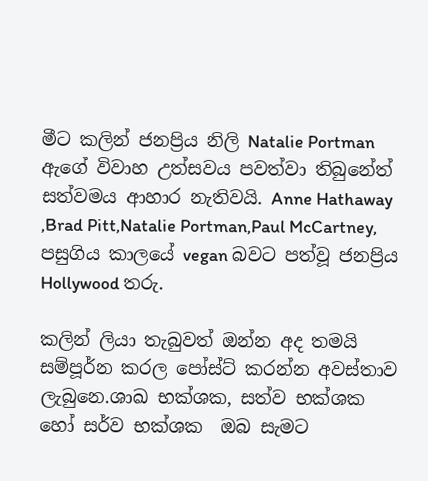මීට කලින් ජනප්‍රිය නිලි Natalie Portman  ඇගේ විවාහ උත්සවය පවත්වා තිබුනේත් සත්වමය ආහාර නැතිවයි. Anne Hathaway ,Brad Pitt,Natalie Portman,Paul McCartney,  පසුගිය කාලයේ vegan බවට පත්වූ ජනප්‍රිය Hollywood තරු.

කලින් ලියා තැබුවත් ඔන්න අද තමයි සම්පූර්න කරල පෝස්ට් කරන්න අවස්තාව ලැබුනෙ.ශාඛ භක්ශක, සත්ව භක්ශක හෝ සර්ව භක්ශක  ඔබ සැමට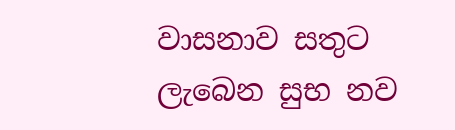වාසනාව සතුට ලැබෙන සුභ නව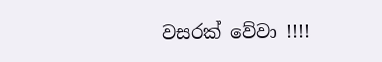වසරක් වේවා !!!!